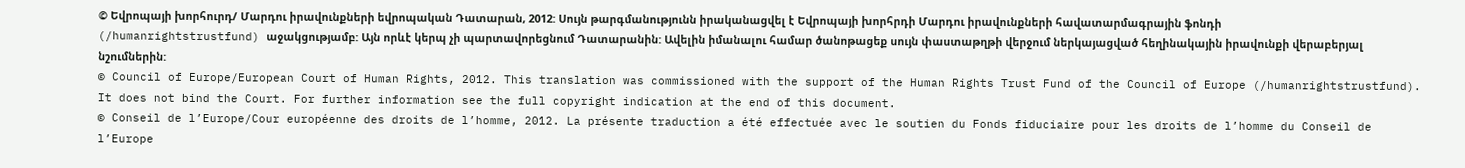© Եվրոպայի խորհուրդ/ Մարդու իրավունքների եվրոպական Դատարան, 2012: Սույն թարգմանությունն իրականացվել է Եվրոպայի խորհրդի Մարդու իրավունքների հավատարմագրային ֆոնդի (/humanrightstrustfund) աջակցությամբ: Այն որևէ կերպ չի պարտավորեցնում Դատարանին: Ավելին իմանալու համար ծանոթացեք սույն փաստաթղթի վերջում ներկայացված հեղինակային իրավունքի վերաբերյալ նշումներին:
© Council of Europe/European Court of Human Rights, 2012. This translation was commissioned with the support of the Human Rights Trust Fund of the Council of Europe (/humanrightstrustfund). It does not bind the Court. For further information see the full copyright indication at the end of this document.
© Conseil de l’Europe/Cour européenne des droits de l’homme, 2012. La présente traduction a été effectuée avec le soutien du Fonds fiduciaire pour les droits de l’homme du Conseil de l’Europe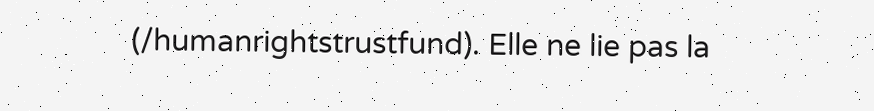(/humanrightstrustfund). Elle ne lie pas la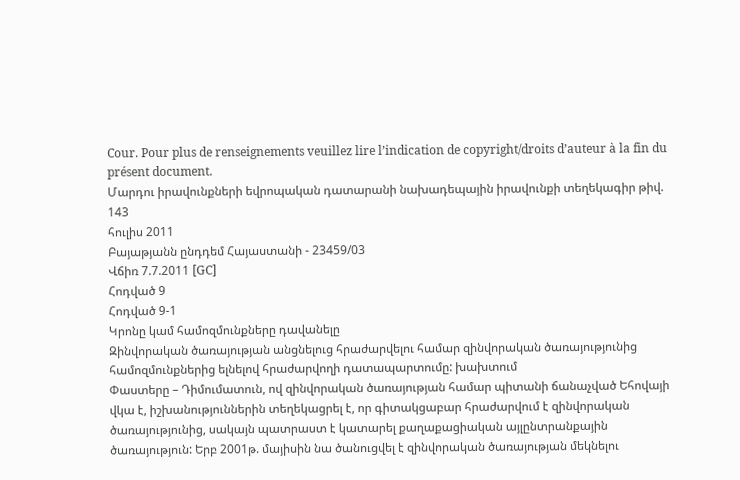Cour. Pour plus de renseignements veuillez lire l’indication de copyright/droits d’auteur à la fin du présent document.
Մարդու իրավունքների եվրոպական դատարանի նախադեպային իրավունքի տեղեկագիր թիվ. 143
հուլիս 2011
Բայաթյանն ընդդեմ Հայաստանի - 23459/03
Վճիռ 7.7.2011 [GC]
Հոդված 9
Հոդված 9-1
Կրոնը կամ համոզմունքները դավանելը
Զինվորական ծառայության անցնելուց հրաժարվելու համար զինվորական ծառայությունից համոզմունքներից ելնելով հրաժարվողի դատապարտումը: խախտում
Փաստերը – Դիմումատուն, ով զինվորական ծառայության համար պիտանի ճանաչված Եհովայի վկա է, իշխանություններին տեղեկացրել է, որ գիտակցաբար հրաժարվում է զինվորական ծառայությունից, սակայն պատրաստ է կատարել քաղաքացիական այլընտրանքային ծառայություն: Երբ 2001թ. մայիսին նա ծանուցվել է զինվորական ծառայության մեկնելու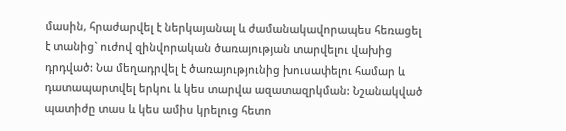մասին, հրաժարվել է ներկայանալ և ժամանակավորապես հեռացել է տանից` ուժով զինվորական ծառայության տարվելու վախից դրդված: Նա մեղադրվել է ծառայությունից խուսափելու համար և դատապարտվել երկու և կես տարվա ազատազրկման: Նշանակված պատիժը տաս և կես ամիս կրելուց հետո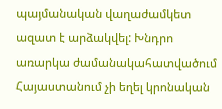պայմանական վաղաժամկետ ազատ է արձակվել: Խնդրո առարկա ժամանակահատվածում Հայաստանում չի եղել կրոնական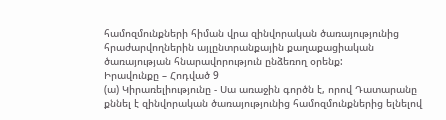համոզմունքների հիման վրա զինվորական ծառայությունից հրաժարվողներին այլընտրանքային քաղաքացիական ծառայության հնարավորություն ընձեռող օրենք:
Իրավունքը – Հոդված 9
(ա) Կիրառելիությունը - Սա առաջին գործն է, որով Դատարանը քննել է զինվորական ծառայությունից համոզմունքներից ելնելով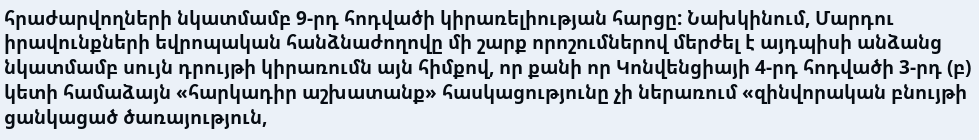հրաժարվողների նկատմամբ 9-րդ հոդվածի կիրառելիության հարցը: Նախկինում, Մարդու իրավունքների եվրոպական հանձնաժողովը մի շարք որոշումներով մերժել է այդպիսի անձանց նկատմամբ սույն դրույթի կիրառումն այն հիմքով, որ քանի որ Կոնվենցիայի 4-րդ հոդվածի 3-րդ (բ) կետի համաձայն «հարկադիր աշխատանք» հասկացությունը չի ներառում «զինվորական բնույթի ցանկացած ծառայություն,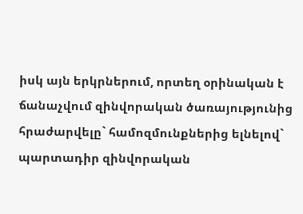իսկ այն երկրներում, որտեղ օրինական է ճանաչվում զինվորական ծառայությունից հրաժարվելը` համոզմունքներից ելնելով` պարտադիր զինվորական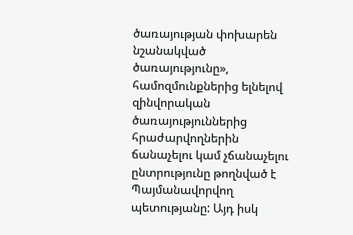ծառայության փոխարեն նշանակված ծառայությունը», համոզմունքներից ելնելով զինվորական ծառայություններից հրաժարվողներին ճանաչելու կամ չճանաչելու ընտրությունը թողնված է Պայմանավորվող պետությանը: Այդ իսկ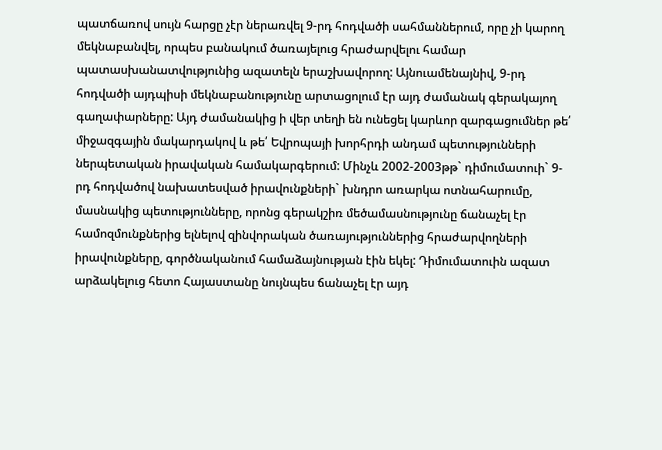պատճառով սույն հարցը չէր ներառվել 9-րդ հոդվածի սահմաններում, որը չի կարող մեկնաբանվել, որպես բանակում ծառայելուց հրաժարվելու համար պատասխանատվությունից ազատելն երաշխավորող: Այնուամենայնիվ, 9-րդ հոդվածի այդպիսի մեկնաբանությունը արտացոլում էր այդ ժամանակ գերակայող գաղափարները: Այդ ժամանակից ի վեր տեղի են ունեցել կարևոր զարգացումներ թե՛ միջազգային մակարդակով և թե՛ Եվրոպայի խորհրդի անդամ պետությունների ներպետական իրավական համակարգերում: Մինչև 2002-2003թթ` դիմումատուի` 9-րդ հոդվածով նախատեսված իրավունքների` խնդրո առարկա ոտնահարումը, մասնակից պետությունները, որոնց գերակշիռ մեծամասնությունը ճանաչել էր համոզմունքներից ելնելով զինվորական ծառայություններից հրաժարվողների իրավունքները, գործնականում համաձայնության էին եկել: Դիմումատուին ազատ արձակելուց հետո Հայաստանը նույնպես ճանաչել էր այդ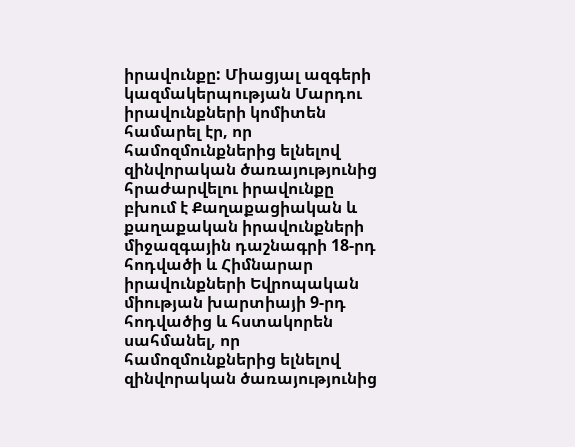իրավունքը: Միացյալ ազգերի կազմակերպության Մարդու իրավունքների կոմիտեն համարել էր, որ համոզմունքներից ելնելով զինվորական ծառայությունից հրաժարվելու իրավունքը բխում է Քաղաքացիական և քաղաքական իրավունքների միջազգային դաշնագրի 18-րդ հոդվածի և Հիմնարար իրավունքների Եվրոպական միության խարտիայի 9-րդ հոդվածից և հստակորեն սահմանել, որ համոզմունքներից ելնելով զինվորական ծառայությունից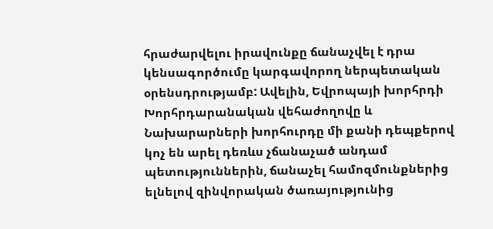հրաժարվելու իրավունքը ճանաչվել է դրա կենսագործումը կարգավորող ներպետական օրենսդրությամբ: Ավելին, Եվրոպայի խորհրդի Խորհրդարանական վեհաժողովը և Նախարարների խորհուրդը մի քանի դեպքերով կոչ են արել դեռևս չճանաչած անդամ պետություններին, ճանաչել համոզմունքներից ելնելով զինվորական ծառայությունից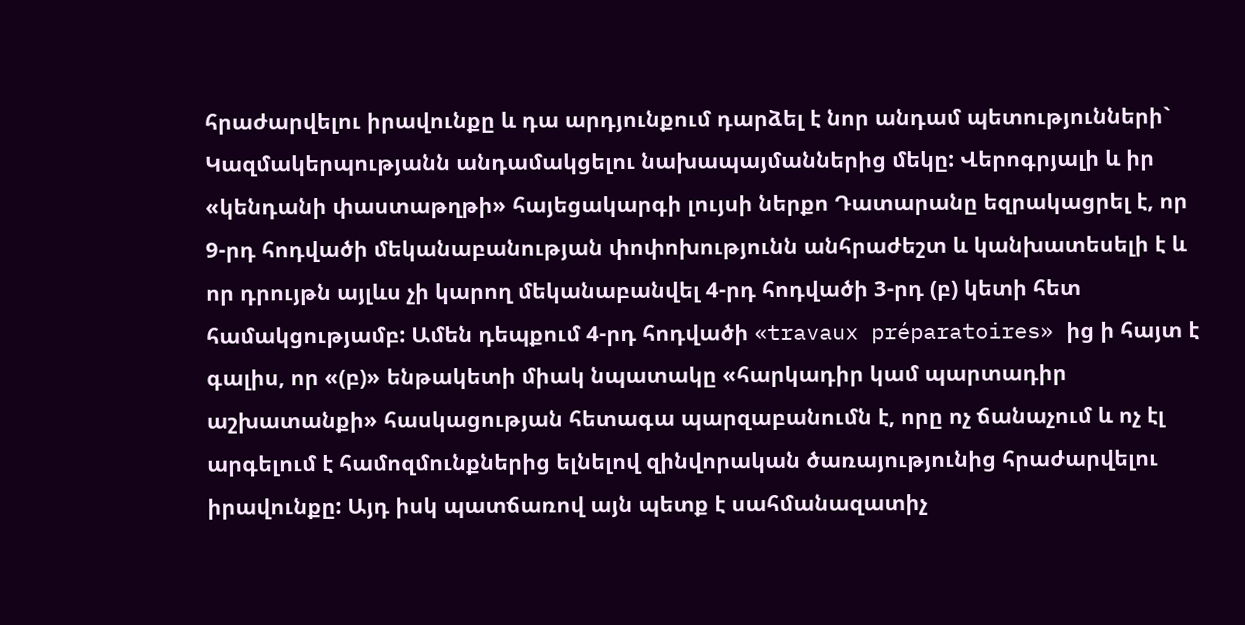հրաժարվելու իրավունքը և դա արդյունքում դարձել է նոր անդամ պետությունների` Կազմակերպությանն անդամակցելու նախապայմաններից մեկը: Վերոգրյալի և իր «կենդանի փաստաթղթի» հայեցակարգի լույսի ներքո Դատարանը եզրակացրել է, որ 9-րդ հոդվածի մեկանաբանության փոփոխությունն անհրաժեշտ և կանխատեսելի է և որ դրույթն այլևս չի կարող մեկանաբանվել 4-րդ հոդվածի 3-րդ (բ) կետի հետ համակցությամբ: Ամեն դեպքում 4-րդ հոդվածի «travaux préparatoires» ից ի հայտ է գալիս, որ «(բ)» ենթակետի միակ նպատակը «հարկադիր կամ պարտադիր աշխատանքի» հասկացության հետագա պարզաբանումն է, որը ոչ ճանաչում և ոչ էլ արգելում է համոզմունքներից ելնելով զինվորական ծառայությունից հրաժարվելու իրավունքը: Այդ իսկ պատճառով այն պետք է սահմանազատիչ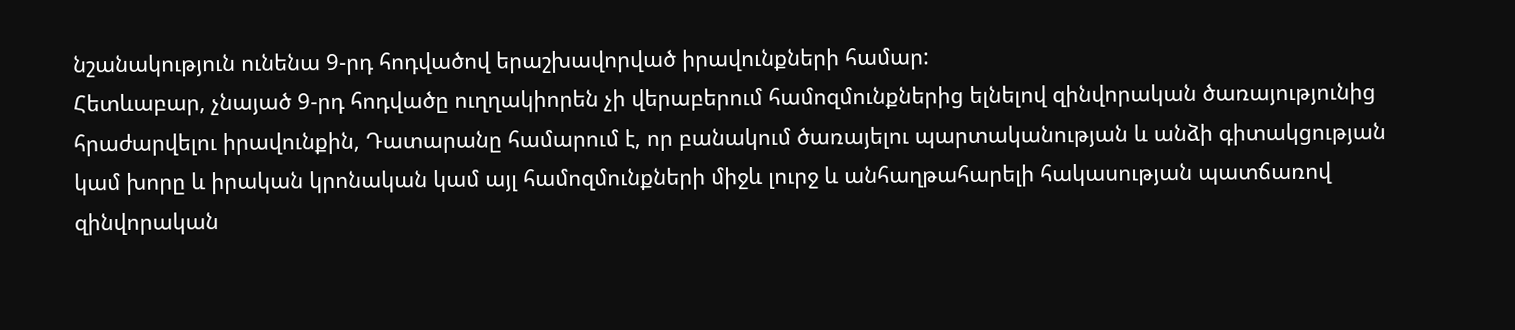նշանակություն ունենա 9-րդ հոդվածով երաշխավորված իրավունքների համար:
Հետևաբար, չնայած 9-րդ հոդվածը ուղղակիորեն չի վերաբերում համոզմունքներից ելնելով զինվորական ծառայությունից հրաժարվելու իրավունքին, Դատարանը համարում է, որ բանակում ծառայելու պարտականության և անձի գիտակցության կամ խորը և իրական կրոնական կամ այլ համոզմունքների միջև լուրջ և անհաղթահարելի հակասության պատճառով զինվորական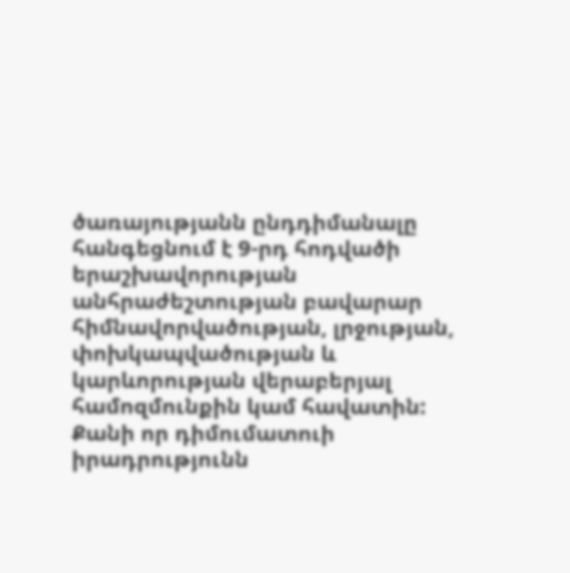ծառայությանն ընդդիմանալը հանգեցնում է 9-րդ հոդվածի երաշխավորության անհրաժեշտության բավարար հիմնավորվածության, լրջության, փոխկապվածության և կարևորության վերաբերյալ համոզմունքին կամ հավատին: Քանի որ դիմումատուի իրադրությունն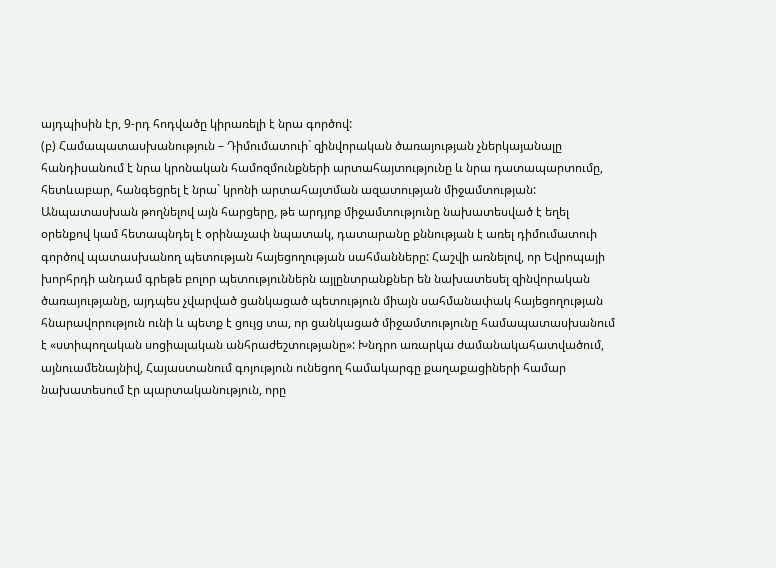այդպիսին էր, 9-րդ հոդվածը կիրառելի է նրա գործով:
(բ) Համապատասխանություն – Դիմումատուի` զինվորական ծառայության չներկայանալը հանդիսանում է նրա կրոնական համոզմունքների արտահայտությունը և նրա դատապարտումը, հետևաբար, հանգեցրել է նրա` կրոնի արտահայտման ազատության միջամտության: Անպատասխան թողնելով այն հարցերը, թե արդյոք միջամտությունը նախատեսված է եղել օրենքով կամ հետապնդել է օրինաչափ նպատակ, դատարանը քննության է առել դիմումատուի գործով պատասխանող պետության հայեցողության սահմանները: Հաշվի առնելով, որ Եվրոպայի խորհրդի անդամ գրեթե բոլոր պետություններն այլընտրանքներ են նախատեսել զինվորական ծառայությանը, այդպես չվարված ցանկացած պետություն միայն սահմանափակ հայեցողության հնարավորություն ունի և պետք է ցույց տա, որ ցանկացած միջամտությունը համապատասխանում է «ստիպողական սոցիալական անհրաժեշտությանը»: Խնդրո առարկա ժամանակահատվածում, այնուամենայնիվ, Հայաստանում գոյություն ունեցող համակարգը քաղաքացիների համար նախատեսում էր պարտականություն, որը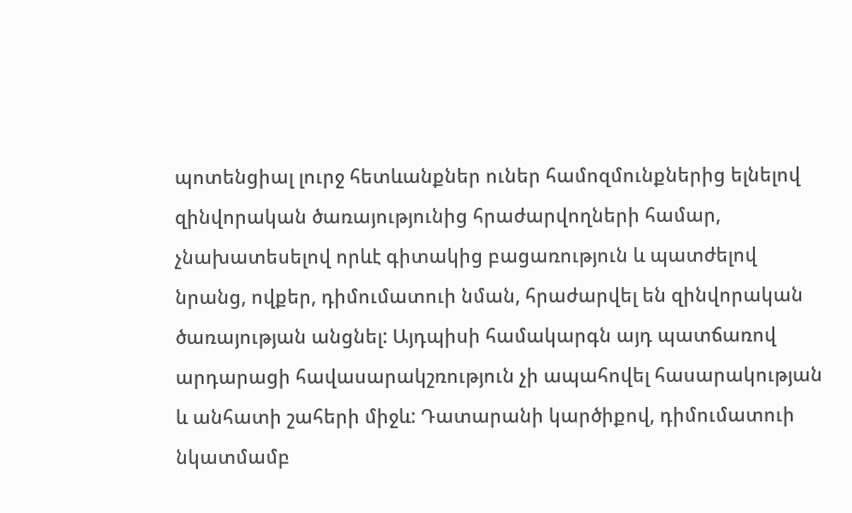պոտենցիալ լուրջ հետևանքներ ուներ համոզմունքներից ելնելով զինվորական ծառայությունից հրաժարվողների համար, չնախատեսելով որևէ գիտակից բացառություն և պատժելով նրանց, ովքեր, դիմումատուի նման, հրաժարվել են զինվորական ծառայության անցնել: Այդպիսի համակարգն այդ պատճառով արդարացի հավասարակշռություն չի ապահովել հասարակության և անհատի շահերի միջև: Դատարանի կարծիքով, դիմումատուի նկատմամբ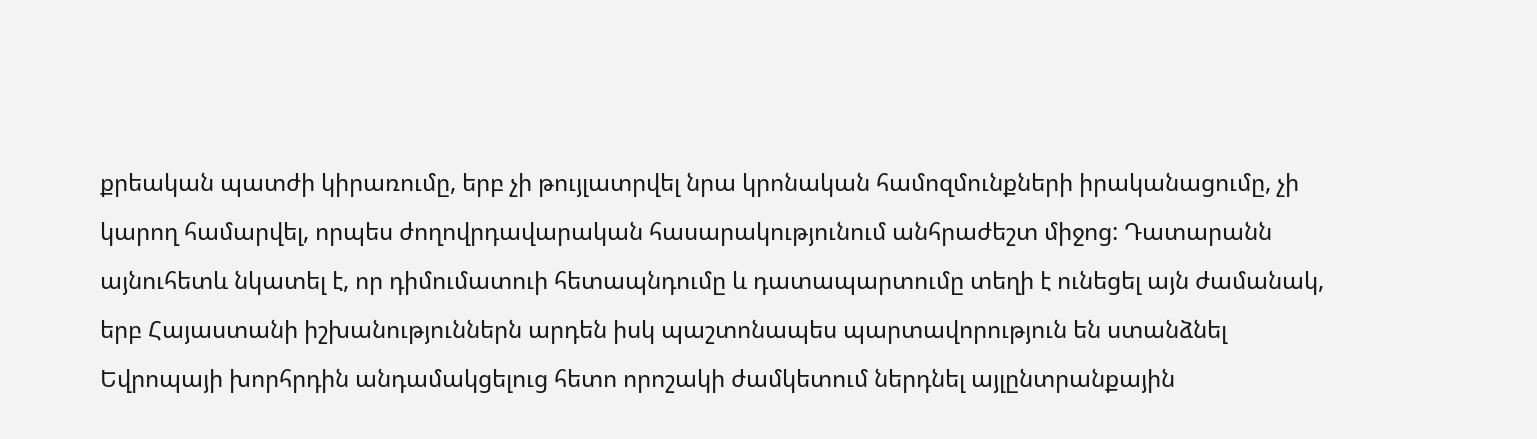քրեական պատժի կիրառումը, երբ չի թույլատրվել նրա կրոնական համոզմունքների իրականացումը, չի կարող համարվել, որպես ժողովրդավարական հասարակությունում անհրաժեշտ միջոց: Դատարանն այնուհետև նկատել է, որ դիմումատուի հետապնդումը և դատապարտումը տեղի է ունեցել այն ժամանակ, երբ Հայաստանի իշխանություններն արդեն իսկ պաշտոնապես պարտավորություն են ստանձնել Եվրոպայի խորհրդին անդամակցելուց հետո որոշակի ժամկետում ներդնել այլընտրանքային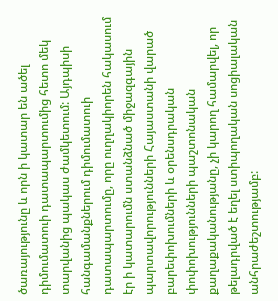ծառայությունը և որն ի կատար են ածել դիմումատուի դատապարտումից հետո մեկ տարվանից պակաս ժամկետում: Այդպիսի հանգամանքներում դիմումատուի դատապարտումը, որը ուղղակիորեն հակասում էր ի կատարումն ստանձնած միջազգային պարտավորությունների Հայաստանի վարած բարեփոխումների և օրենսդրական փոփոխությունների պաշտոնական քաղաքականությանը, չի կարող համարվել, որ թելադրված է եղել ստիպողական սոցիալական անհրաժեշտությամբ: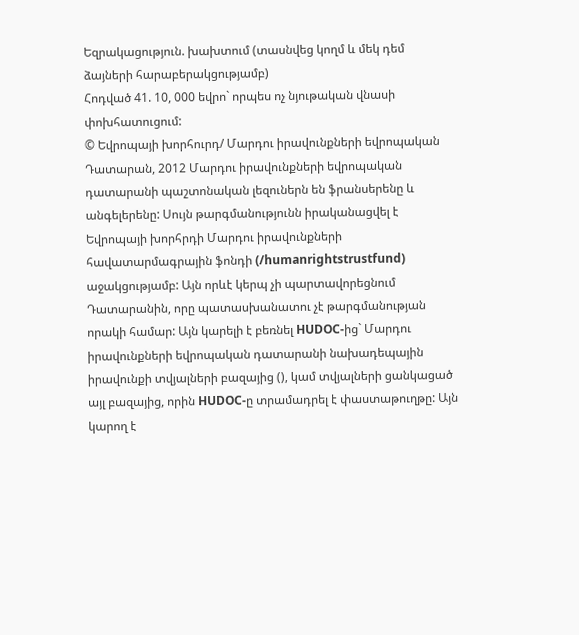Եզրակացություն. խախտում (տասնվեց կողմ և մեկ դեմ ձայների հարաբերակցությամբ)
Հոդված 41. 10, 000 եվրո` որպես ոչ նյութական վնասի փոխհատուցում:
© Եվրոպայի խորհուրդ/ Մարդու իրավունքների եվրոպական Դատարան, 2012 Մարդու իրավունքների եվրոպական դատարանի պաշտոնական լեզուներն են ֆրանսերենը և անգելերենը: Սույն թարգմանությունն իրականացվել է Եվրոպայի խորհրդի Մարդու իրավունքների հավատարմագրային ֆոնդի (/humanrightstrustfund) աջակցությամբ: Այն որևէ կերպ չի պարտավորեցնում Դատարանին, որը պատասխանատու չէ թարգմանության որակի համար: Այն կարելի է բեռնել HUDOC-ից` Մարդու իրավունքների եվրոպական դատարանի նախադեպային իրավունքի տվյալների բազայից (), կամ տվյալների ցանկացած այլ բազայից, որին HUDOC-ը տրամադրել է փաստաթուղթը: Այն կարող է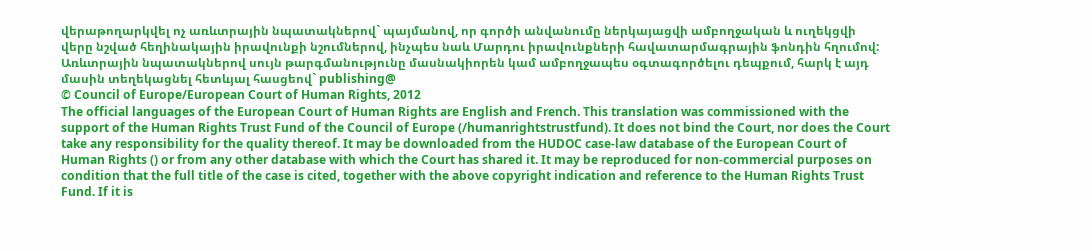վերաթողարկվել ոչ առևտրային նպատակներով` պայմանով, որ գործի անվանումը ներկայացվի ամբողջական և ուղեկցվի վերը նշված հեղինակային իրավունքի նշումներով, ինչպես նաև Մարդու իրավունքների հավատարմագրային ֆոնդին հղումով: Առևտրային նպատակներով սույն թարգմանությունը մասնակիորեն կամ ամբողջապես օգտագործելու դեպքում, հարկ է այդ մասին տեղեկացնել հետևյալ հասցեով` publishing@
© Council of Europe/European Court of Human Rights, 2012
The official languages of the European Court of Human Rights are English and French. This translation was commissioned with the support of the Human Rights Trust Fund of the Council of Europe (/humanrightstrustfund). It does not bind the Court, nor does the Court take any responsibility for the quality thereof. It may be downloaded from the HUDOC case-law database of the European Court of Human Rights () or from any other database with which the Court has shared it. It may be reproduced for non-commercial purposes on condition that the full title of the case is cited, together with the above copyright indication and reference to the Human Rights Trust Fund. If it is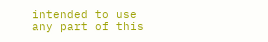intended to use any part of this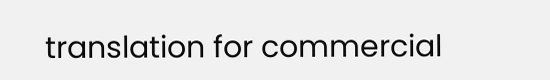translation for commercial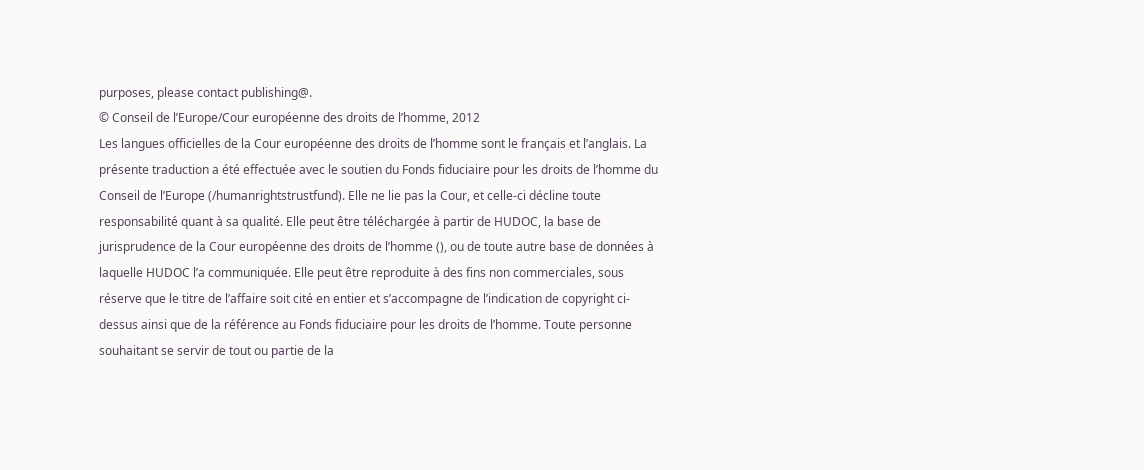purposes, please contact publishing@.
© Conseil de l’Europe/Cour européenne des droits de l’homme, 2012
Les langues officielles de la Cour européenne des droits de l’homme sont le français et l’anglais. La présente traduction a été effectuée avec le soutien du Fonds fiduciaire pour les droits de l’homme du Conseil de l’Europe (/humanrightstrustfund). Elle ne lie pas la Cour, et celle-ci décline toute responsabilité quant à sa qualité. Elle peut être téléchargée à partir de HUDOC, la base de jurisprudence de la Cour européenne des droits de l’homme (), ou de toute autre base de données à laquelle HUDOC l’a communiquée. Elle peut être reproduite à des fins non commerciales, sous réserve que le titre de l’affaire soit cité en entier et s’accompagne de l’indication de copyright ci-dessus ainsi que de la référence au Fonds fiduciaire pour les droits de l’homme. Toute personne souhaitant se servir de tout ou partie de la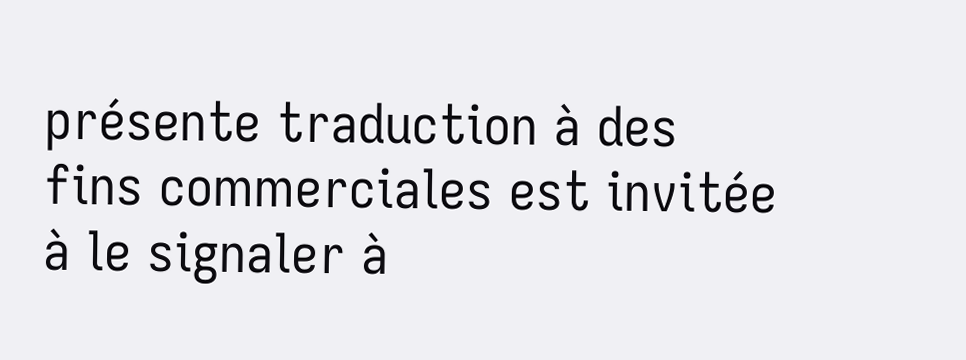présente traduction à des fins commerciales est invitée à le signaler à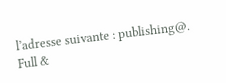l’adresse suivante : publishing@.
Full &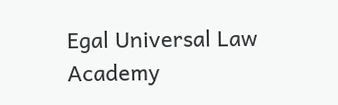Egal Universal Law Academy